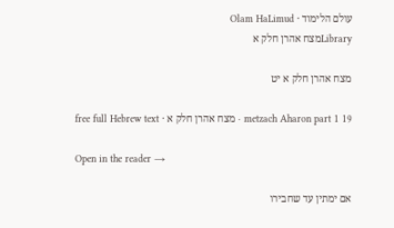עולם הלימוד · Olam HaLimud
Libraryמצח אהרן חלק א

מצח אהרן חלק א יט

metzach Aharon part 1 19 · מצח אהרן חלק א · free full Hebrew text

Open in the reader →

אם ימתין עד שחבירו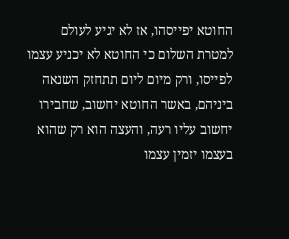החוטא יפייסהו, אז לא יגיע לעולם למטרת השלום כי החוטא לא יכניע עצמו לפייסו, ורק מיום ליום תתחזק השנאה ביניהם, באשר החוטא יחשוב, שחבירו יחשוב עליו רעה, והעצה הוא רק שהוא בעצמו יזמין עצמו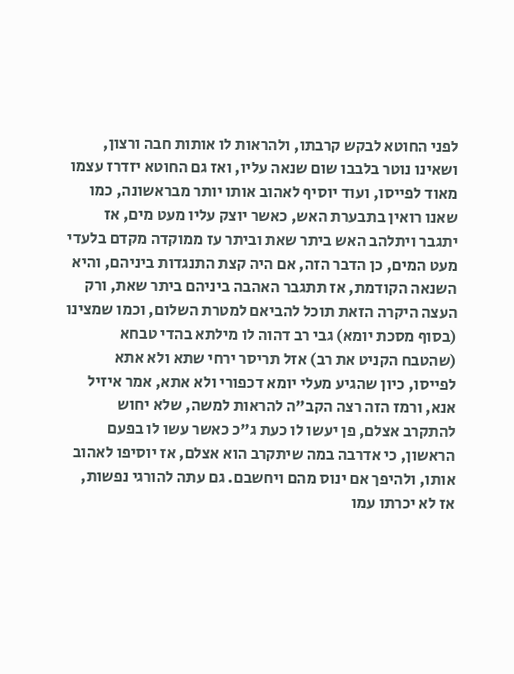לפני החוטא לבקש קרבתו, ולהראות לו אותות חבה ורצון, ושאינו נוטר בלבבו שום שנאה עליו, ואז גם החוטא יזדרז עצמו מאוד לפייסו, ועוד יוסיף לאהוב אותו יותר מבראשונה, כמו שאנו רואין בתבערת האש, כאשר יוצק עליו מעט מים, אז יתגבר ויתלהב האש ביתר שאת וביתר עז ממוקדה מקדם בלעדי מעט המים, כן הדבר הזה, אם היה קצת התנגדות ביניהם, והיא השנאה הקודמת, אז תתגבר האהבה ביניהם ביתר שאת, ורק העצה היקרה הזאת תוכל להביאם למטרת השלום, וכמו שמצינו (בסוף מסכת יומא) גבי רב דהוה לו מילתא בהדי טבחא (שהטבח הקניט את רב) אזל תריסר ירחי שתא ולא אתא לפייסו, כיון שהגיע מעלי יומא דכפורי ולא אתא, אמר איזיל אנא, ורמז הזה רצה הקב"ה להראות למשה, שלא יחוש להתקרב אצלם, פן יעשו לו כעת ג"כ כאשר עשו לו בפעם הראשון, כי אדרבה במה שיתקרב הוא אצלם, אז יוסיפו לאהוב אותו, ולהיפך אם ינוס מהם ויחשבם. גם עתה להורגי נפשות, אז לא יכרתו עמו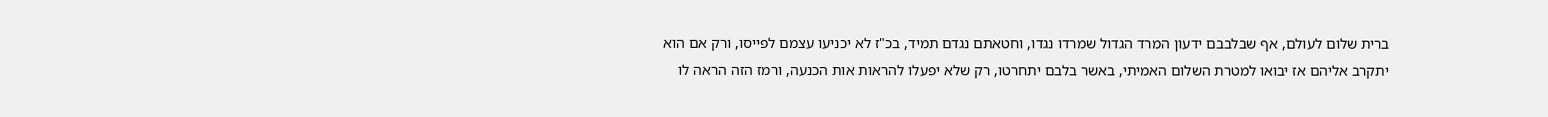ברית שלום לעולם, אף שבלבבם ידעון המרד הגדול שמרדו נגדו, וחטאתם נגדם תמיד, בכ"ז לא יכניעו עצמם לפייסו, ורק אם הוא יתקרב אליהם אז יבואו למטרת השלום האמיתי, באשר בלבם יתחרטו, רק שלא יפעלו להראות אות הכנעה, ורמז הזה הראה לו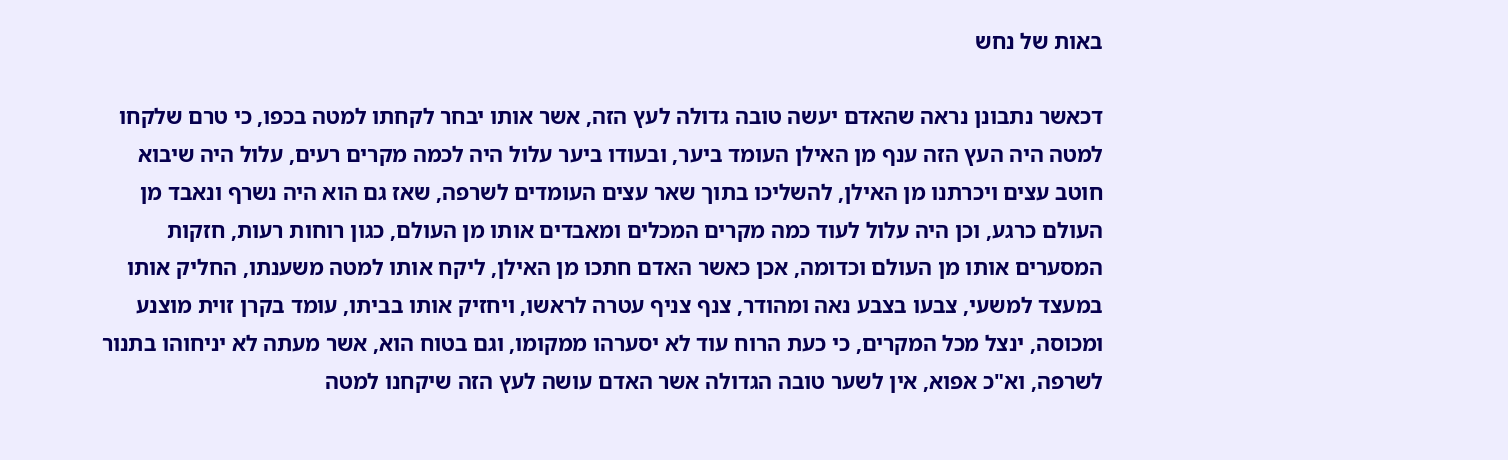באות של נחש

דכאשר נתבונן נראה שהאדם יעשה טובה גדולה לעץ הזה, אשר אותו יבחר לקחתו למטה בכפו, כי טרם שלקחו למטה היה העץ הזה ענף מן האילן העומד ביער, ובעודו ביער עלול היה לכמה מקרים רעים, עלול היה שיבוא חוטב עצים ויכרתנו מן האילן, להשליכו בתוך שאר עצים העומדים לשרפה, שאז גם הוא היה נשרף ונאבד מן העולם כרגע, וכן היה עלול לעוד כמה מקרים המכלים ומאבדים אותו מן העולם, כגון רוחות רעות, חזקות המסערים אותו מן העולם וכדומה, אכן כאשר האדם חתכו מן האילן, ליקח אותו למטה משענתו, החליק אותו במעצד למשעי, צבעו בצבע נאה ומהודר, צנף צניף עטרה לראשו, ויחזיק אותו בביתו, עומד בקרן זוית מוצנע ומכוסה, ינצל מכל המקרים, כי כעת הרוח עוד לא יסערהו ממקומו, וגם בטוח הוא, אשר מעתה לא יניחוהו בתנור לשרפה, וא"כ אפוא, אין לשער טובה הגדולה אשר האדם עושה לעץ הזה שיקחנו למטה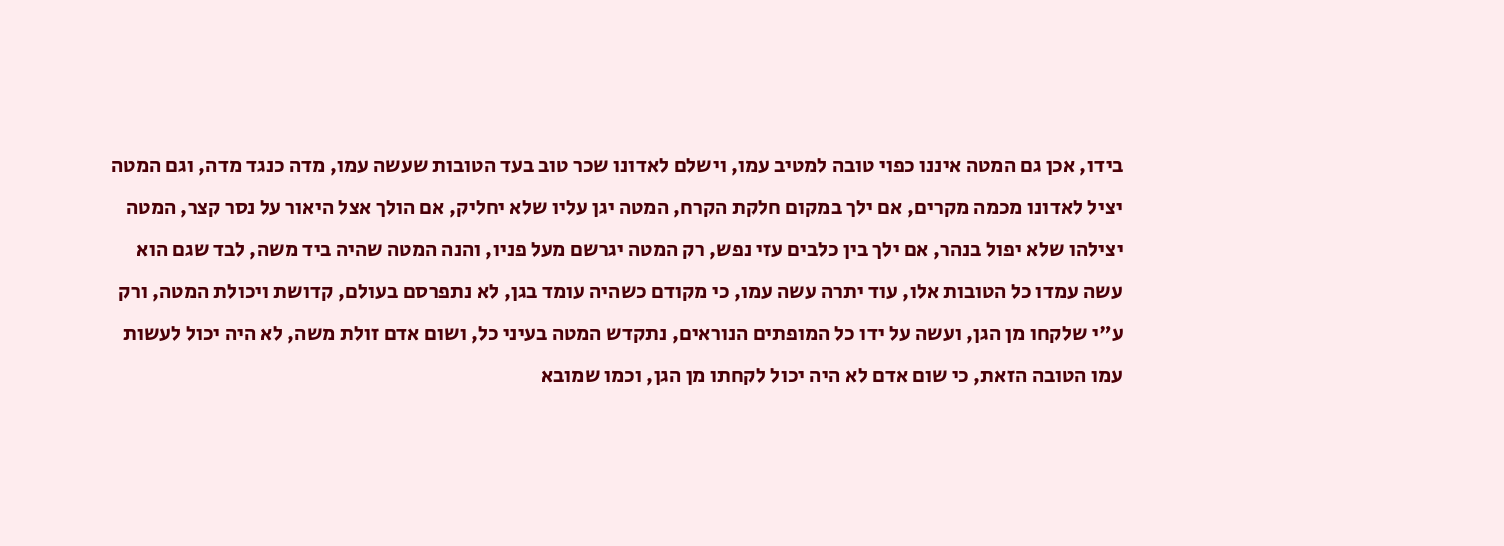בידו, אכן גם המטה איננו כפוי טובה למטיב עמו, וישלם לאדונו שכר טוב בעד הטובות שעשה עמו, מדה כנגד מדה, וגם המטה יציל לאדונו מכמה מקרים, אם ילך במקום חלקת הקרח, המטה יגן עליו שלא יחליק, אם הולך אצל היאור על נסר קצר, המטה יצילהו שלא יפול בנהר, אם ילך בין כלבים עזי נפש, רק המטה יגרשם מעל פניו, והנה המטה שהיה ביד משה, לבד שגם הוא עשה עמדו כל הטובות אלו, עוד יתרה עשה עמו, כי מקודם כשהיה עומד בגן, לא נתפרסם בעולם, קדושת ויכולת המטה, ורק ע"י שלקחו מן הגן, ועשה על ידו כל המופתים הנוראים, נתקדש המטה בעיני כל, ושום אדם זולת משה, לא היה יכול לעשות עמו הטובה הזאת, כי שום אדם לא היה יכול לקחתו מן הגן, וכמו שמובא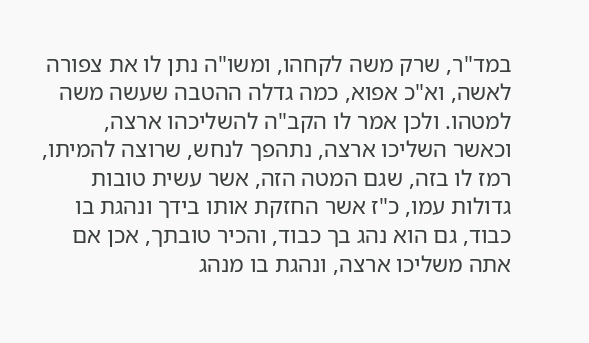במד"ר, שרק משה לקחהו, ומשו"ה נתן לו את צפורה לאשה, וא"כ אפוא, כמה גדלה ההטבה שעשה משה למטהו. ולכן אמר לו הקב"ה להשליכהו ארצה, וכאשר השליכו ארצה, נתהפך לנחש, שרוצה להמיתו, רמז לו בזה, שגם המטה הזה, אשר עשית טובות גדולות עמו, כ"ז אשר החזקת אותו בידך ונהגת בו כבוד, גם הוא נהג בך כבוד, והכיר טובתך, אכן אם אתה משליכו ארצה, ונהגת בו מנהג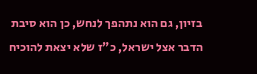בזיון, גם הוא נתהפך לנחש, כן הוא סיבת הדבר אצל ישראל, כ"ז שלא יצאת להוכיח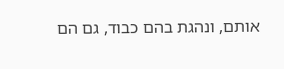אותם, ונהגת בהם כבוד, גם הם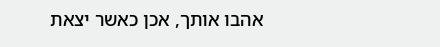אהבו אותך, אכן כאשר יצאת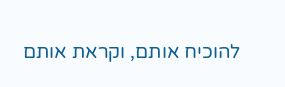להוכיח אותם, וקראת אותם